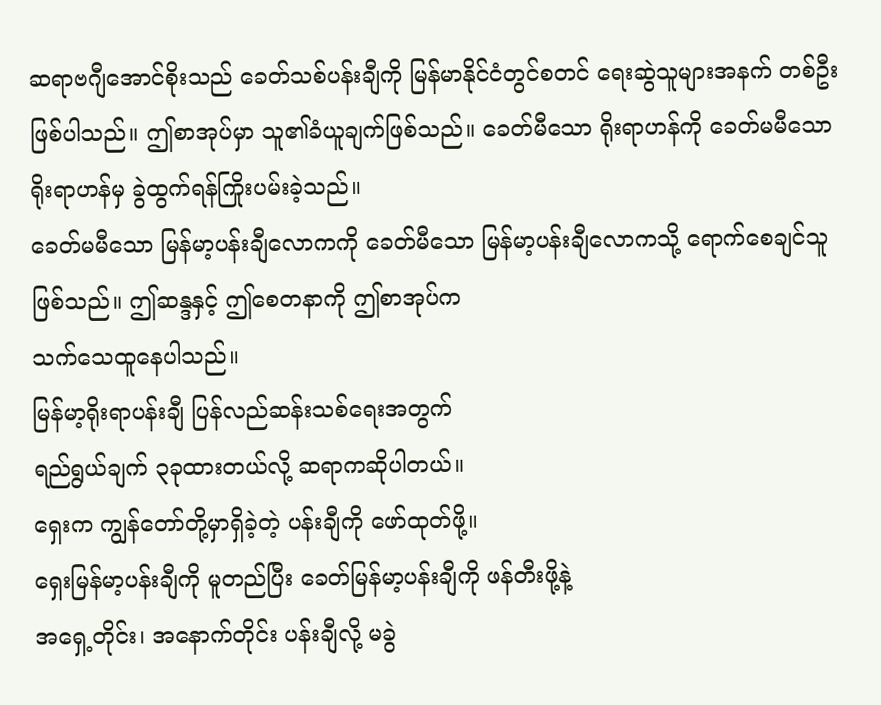ဆရာဗဂျီအောင်စိုးသည် ခေတ်သစ်ပန်းချီကို မြန်မာနိုင်ငံတွင်စတင် ရေးဆွဲသူများအနက် တစ်ဦး
ဖြစ်ပါသည်။ ဤစာအုပ်မှာ သူ၏ခံယူချက်ဖြစ်သည်။ ခေတ်မီသော ရိုးရာဟန်ကို ခေတ်မမီသော ရိုးရာဟန်မှ ခွဲထွက်ရန်ကြိုးပမ်းခဲ့သည်။
ခေတ်မမီသော မြန်မာ့ပန်းချီလောကကို ခေတ်မီသော မြန်မာ့ပန်းချီလောကသို့ ရောက်စေချင်သူ
ဖြစ်သည်။ ဤဆန္ဒနှင့် ဤစေတနာကို ဤစာအုပ်က
သက်သေထူနေပါသည်။
မြန်မာ့ရိုးရာပန်းချီ ပြန်လည်ဆန်းသစ်ရေးအတွက်
ရည်ရွယ်ချက် ၃ခုထားတယ်လို့ ဆရာကဆိုပါတယ်။
ရှေးက ကျွန်တော်တို့မှာရှိခဲ့တဲ့ ပန်းချီကို ဖော်ထုတ်ဖို့။
ရှေးမြန်မာ့ပန်းချီကို မူတည်ပြီး ခေတ်မြန်မာ့ပန်းချီကို ဖန်တီးဖို့နဲ့
အရှေ့တိုင်း၊ အနောက်တိုင်း ပန်းချီလို့ မခွဲ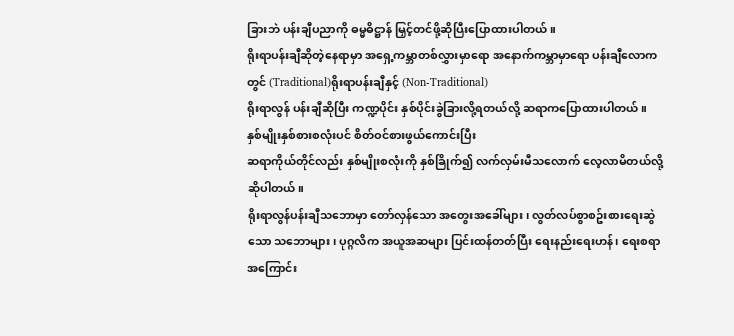ခြားဘဲ ပန်းချီပညာကို ဓမ္မဓိဋ္ဌာန် မြှင့်တင်ဖို့ဆိုပြီးပြောထားပါတယ်။
ရိုးရာပန်းချီဆိုတဲ့နေရာမှာ အရှေ့ကမ္ဘာတစ်လွှားမှာရော အနောက်ကမ္ဘာမှာရော ပန်းချီလောကတွင် (Traditional)ရိုးရာပန်းချီနှင့် (Non-Traditional)
ရိုးရာလွန် ပန်းချီဆိုပြီး ကဏ္ဍပိုင်း နှစ်ပိုင်းခွဲခြားလို့ရတယ်လို့ ဆရာကပြောထားပါတယ်။
နှစ်မျိုးနှစ်စားစလုံးပင် စိတ်ဝင်စားဖွယ်ကောင်းပြီး
ဆရာကိုယ်တိုင်လည်း နှစ်မျိုးစလုံးကို နှစ်ခြိုက်၍ လက်လှမ်းမီသလောက် လေ့လာမိတယ်လို့ ဆိုပါတယ်။
ရိုးရာလွန်ပန်းချီသဘောမှာ တော်လှန်သော အတွေးအခေါ်များ၊ လွတ်လပ်စွာစဥ်းစားရေးဆွဲသော သဘောများ၊ ပုဂ္ဂလိက အယူအဆများ ပြင်းထန်တတ်ပြီး ရေးနည်းရေးဟန်၊ ရေးစရာအကြောင်း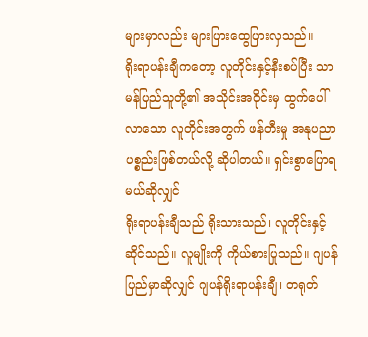များမှာလည်း များပြားထွေပြားလှသည်။
ရိုးရာပန်းချီကတော့ လူတိုင်းနှင့်နီးစပ်ပြီး သာမန်ပြည်သူတို့၏ အသိုင်းအဝိုင်းမှ ထွက်ပေါ်လာသော လူတိုင်းအတွက် ဖန်တီးမှု အနုပညာပစ္စည်းဖြစ်တယ်လို့ ဆိုပါတယ်။ ရှင်းစွာပြောရမယ်ဆိုလျှင်
ရိုးရာပန်းချီသည် ရိုးသားသည်၊ လူတိုင်းနှင့် ဆိုင်သည်။ လူမျိုးကို ကိုယ်စားပြုသည်။ ဂျပန်ပြည်မှာဆိုလျှင် ဂျပန်ရိုးရာပန်းချီ၊ တရုတ်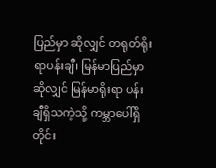ပြည်မှာ ဆိုလျှင် တရုတ်ရိုးရာပန်းချီ၊ မြန်မာပြည်မှာဆိုလျှင် မြန်မာရိုးရာ ပန်းချီရှိသကဲ့သို့ ကမ္ဘာပေါ်ရှိ တိုင်း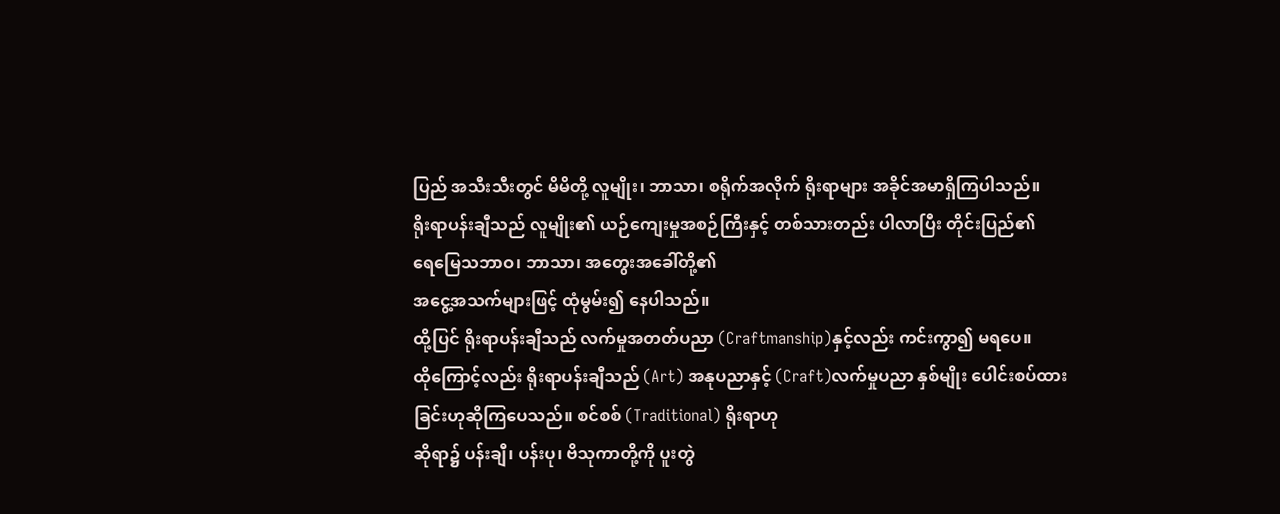ပြည် အသီးသီးတွင် မိမိတို့ လူမျိုး၊ ဘာသာ၊ စရိုက်အလိုက် ရိုးရာများ အခိုင်အမာရှိကြပါသည်။
ရိုးရာပန်းချီသည် လူမျိုး၏ ယဉ်ကျေးမှုအစဉ်ကြီးနှင့် တစ်သားတည်း ပါလာပြီး တိုင်းပြည်၏
ရေမြေသဘာဝ၊ ဘာသာ၊ အတွေးအခေါ်တို့၏
အငွေ့အသက်များဖြင့် ထုံမွမ်း၍ နေပါသည်။
ထို့ပြင် ရိုးရာပန်းချီသည် လက်မှုအတတ်ပညာ (Craftmanship)နှင့်လည်း ကင်းကွာ၍ မရပေ။
ထိုကြောင့်လည်း ရိုးရာပန်းချီသည် (Art) အနုပညာနှင့် (Craft)လက်မှုပညာ နှစ်မျိုး ပေါင်းစပ်ထားခြင်းဟုဆိုကြပေသည်။ စင်စစ် (Traditional) ရိုးရာဟု
ဆိုရာ၌ ပန်းချီ၊ ပန်းပု၊ ဗိသုကာတို့ကို ပူးတွဲ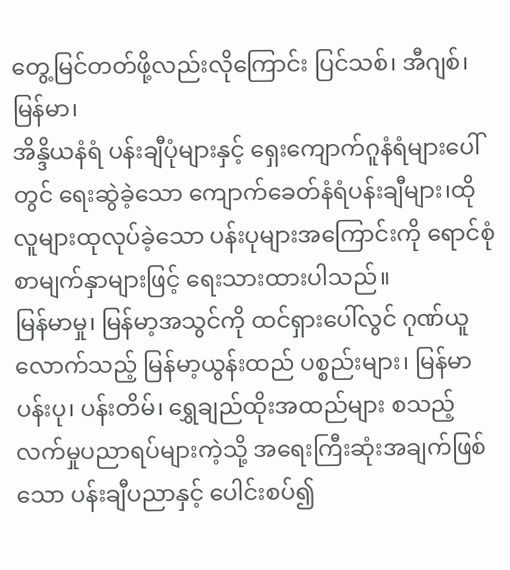တွေ့မြင်တတ်ဖို့လည်းလိုကြောင်း ပြင်သစ်၊ အီဂျစ်၊ မြန်မာ၊
အိန္ဒိယနံရံ ပန်းချီပုံများနှင့် ရှေးကျောက်ဂူနံရံများပေါ်တွင် ရေးဆွဲခဲ့သော ကျောက်ခေတ်နံရံပန်းချီများ၊ထိုလူများထုလုပ်ခဲ့သော ပန်းပုများအကြောင်းကို ရောင်စုံစာမျက်နှာများဖြင့် ရေးသားထားပါသည်။
မြန်မာမှု၊ မြန်မာ့အသွင်ကို ထင်ရှားပေါ်လွင် ဂုဏ်ယူလောက်သည့် မြန်မာ့ယွန်းထည် ပစ္စည်းများ၊ မြန်မာ ပန်းပု၊ ပန်းတိမ်၊ ရွှေချည်ထိုးအထည်များ စသည့် လက်မှုပညာရပ်များကဲ့သို့ အရေးကြီးဆုံးအချက်ဖြစ်သော ပန်းချီပညာနှင့် ပေါင်းစပ်၍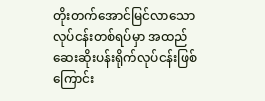တိုးတက်အောင်မြင်လာသော လုပ်ငန်းတစ်ရပ်မှာ အထည်ဆေးဆိုးပန်းရိုက်လုပ်ငန်းဖြစ်ကြောင်း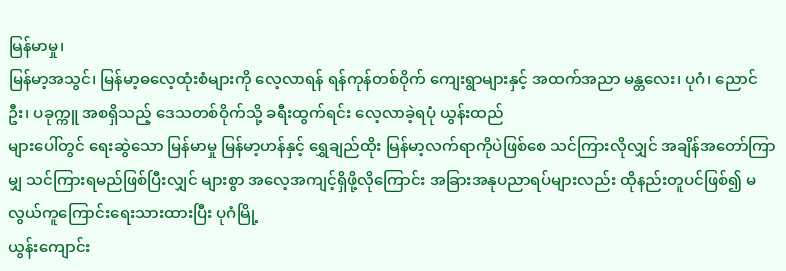မြန်မာမှု၊
မြန်မာ့အသွင်၊ မြန်မာ့ဓလေ့ထုံးစံများကို လေ့လာရန် ရန်ကုန်တစ်ဝိုက် ကျေးရွာများနှင့် အထက်အညာ မန္တလေး၊ ပုဂံ၊ ညောင်ဦး၊ ပခုက္ကူ အစရှိသည့် ဒေသတစ်ဝိုက်သို့ ခရီးထွက်ရင်း လေ့လာခဲ့ရပုံ ယွန်းထည်
များပေါ်တွင် ရေးဆွဲသော မြန်မာမှု မြန်မာ့ဟန်နှင့် ရွှေချည်ထိုး မြန်မာ့လက်ရာကိုပဲဖြစ်စေ သင်ကြားလိုလျှင် အချိန်အတော်ကြာမျှ သင်ကြားရမည်ဖြစ်ပြီးလျှင် များစွာ အလေ့အကျင့်ရှိဖို့လိုကြောင်း အခြားအနုပညာရပ်များလည်း ထိုနည်းတူပင်ဖြစ်၍ မလွယ်ကူကြောင်းရေးသားထားပြီး ပုဂံမြို့
ယွန်းကျောင်း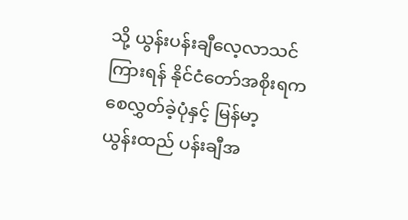သို့ ယွန်းပန်းချီလေ့လာသင်ကြားရန် နိုင်ငံတော်အစိုးရက စေလွှတ်ခဲ့ပုံနှင့် မြန်မာ့
ယွန်းထည် ပန်းချီအ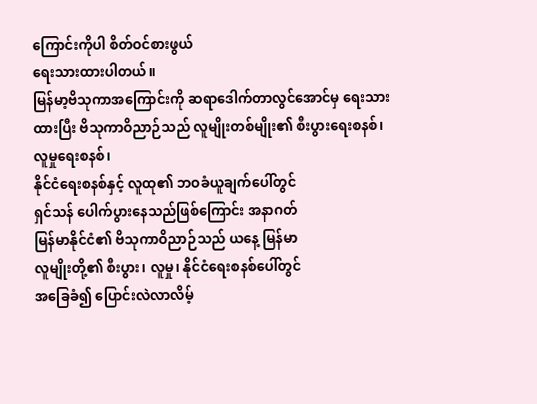ကြောင်းကိုပါ စိတ်ဝင်စားဖွယ်
ရေးသားထားပါတယ်။
မြန်မာ့ဗိသုကာအကြောင်းကို ဆရာဒေါက်တာလွင်အောင်မှ ရေးသားထားပြီး ဗိသုကာဝိညာဉ်သည် လူမျိုးတစ်မျိုး၏ စီးပွားရေးစနစ်၊ လူမှုရေးစနစ်၊
နိုင်ငံရေးစနစ်နှင့် လူထု၏ ဘဝခံယူချက်ပေါ်တွင်
ရှင်သန် ပေါက်ပွားနေသည်ဖြစ်ကြောင်း အနာဂတ်
မြန်မာနိုင်ငံ၏ ဗိသုကာဝိညာဉ်သည် ယနေ့ မြန်မာ
လူမျိုးတို့၏ စီးပွား၊ လူမှု၊ နိုင်ငံရေးစနစ်ပေါ်တွင်
အခြေခံ၍ ပြောင်းလဲလာလိမ့်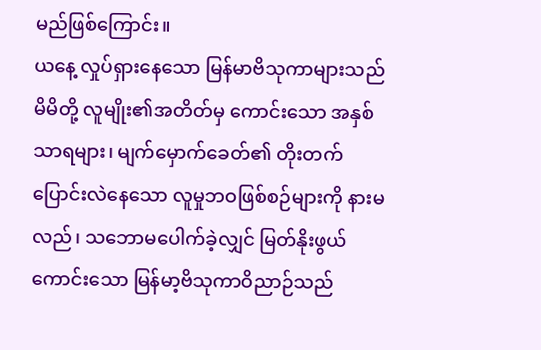မည်ဖြစ်ကြောင်း။
ယနေ့ လှုပ်ရှားနေသော မြန်မာဗိသုကာများသည်
မိမိတို့ လူမျိုး၏အတိတ်မှ ကောင်းသော အနှစ်
သာရများ၊ မျက်မှောက်ခေတ်၏ တိုးတက်
ပြောင်းလဲနေသော လူမှုဘဝဖြစ်စဉ်များကို နားမလည်၊ သဘောမပေါက်ခဲ့လျှင် မြတ်နိုးဖွယ်
ကောင်းသော မြန်မာ့ဗိသုကာဝိညာဉ်သည်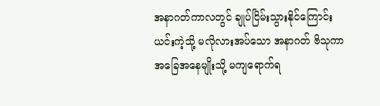အနာဂတ်ကာလတွင် ချုပ်ငြိမ်းသွားနိုင်ကြောင်း
ယင်းကဲ့သို့ မလိုလားအပ်သော အနာဂတ် ဗိသုကာ
အခြေအနေမျိုးသို့ မကျရောက်ရ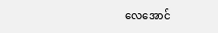လေအောင်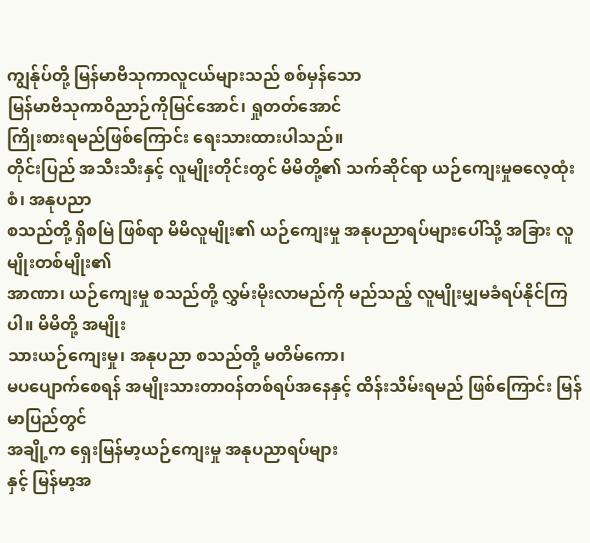ကျွန်ုပ်တို့ မြန်မာဗိသုကာလူငယ်များသည် စစ်မှန်သော
မြန်မာဗိသုကာဝိညာဉ်ကိုမြင်အောင်၊ ရှုတတ်အောင်
ကြိုးစားရမည်ဖြစ်ကြောင်း ရေးသားထားပါသည်။
တိုင်းပြည် အသီးသီးနှင့် လူမျိုးတိုင်းတွင် မိမိတို့၏ သက်ဆိုင်ရာ ယဉ်ကျေးမှုဓလေ့ထုံးစံ၊ အနုပညာ
စသည်တို့ ရှိစမြဲ ဖြစ်ရာ မိမိလူမျိုး၏ ယဉ်ကျေးမှု အနုပညာရပ်များပေါ်သို့ အခြား လူမျိုးတစ်မျိုး၏
အာဏာ၊ ယဉ်ကျေးမှု စသည်တို့ လွှမ်းမိုးလာမည်ကို မည်သည့် လူမျိုးမျှမခံရပ်နိုင်ကြပါ။ မိမိတို့ အမျိုး
သားယဉ်ကျေးမှု၊ အနုပညာ စသည်တို့ မတိမ်ကော၊
မပပျောက်စေရန် အမျိုးသားတာဝန်တစ်ရပ်အနေနှင့် ထိန်းသိမ်းရမည် ဖြစ်ကြောင်း မြန်မာပြည်တွင်
အချို့က ရှေးမြန်မာ့ယဉ်ကျေးမှု အနုပညာရပ်များ
နှင့် မြန်မာ့အ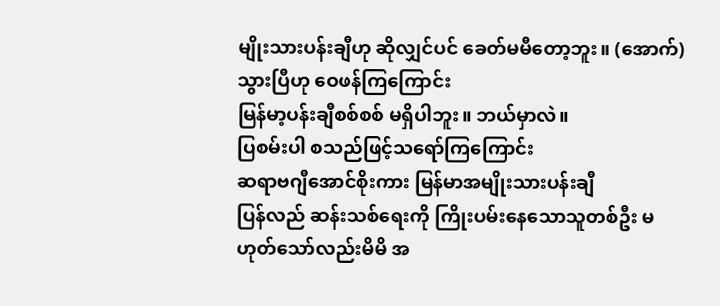မျိုးသားပန်းချီဟု ဆိုလျှင်ပင် ခေတ်မမီတော့ဘူး။ (အောက်)သွားပြီဟု ဝေဖန်ကြကြောင်း
မြန်မာ့ပန်းချီစစ်စစ် မရှိပါဘူး။ ဘယ်မှာလဲ။
ပြစမ်းပါ စသည်ဖြင့်သရော်ကြကြောင်း
ဆရာဗဂျီအောင်စိုးကား မြန်မာအမျိုးသားပန်းချီ
ပြန်လည် ဆန်းသစ်ရေးကို ကြိုးပမ်းနေသောသူတစ်ဦး မဟုတ်သော်လည်းမိမိ အ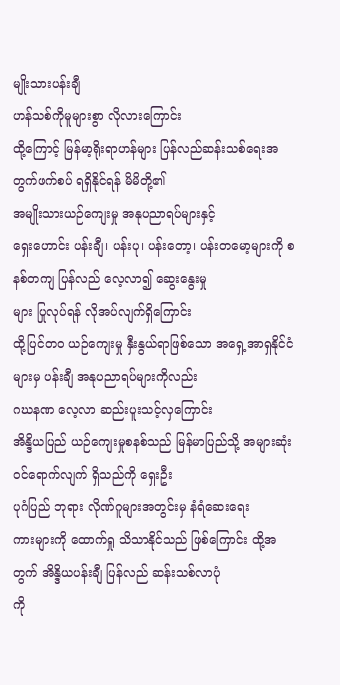မျိုးသားပန်းချီ
ဟန်သစ်ကိုမူများစွာ လိုလားကြောင်း
ထို့ကြောင့် မြန်မာ့ရိုးရာဟန်များ ပြန်လည်ဆန်းသစ်ရေးအတွက်ဖက်စပ် ရရှိနိုင်ရန် မိမိတို့၏
အမျိုးသားယဉ်ကျေးမှု အနုပညာရပ်များနှင့်
ရှေးဟောင်း ပန်းချီ၊ ပန်းပု၊ ပန်းတော့၊ ပန်းတမော့များကို စနစ်တကျ ပြန်လည် လေ့လာ၍ ဆွေးနွေးမှု
များ ပြုလုပ်ရန် လိုအပ်လျက်ရှိကြောင်း
ထို့ပြင်တဝ ယဉ်ကျေးမှု နှီးနွယ်ရာဖြစ်သော အရှေ့အာရှနိုင်ငံများမှ ပန်းချီ အနုပညာရပ်များကိုလည်း
ဂဃနဏ လေ့လာ ဆည်းပူးသင့်လှကြောင်း
အိန္ဒိယပြည် ယဉ်ကျေးမှုစနစ်သည် မြန်မာပြည်သို့ အများဆုံးဝင်ရောက်လျက် ရှိသည်ကို ရှေးဦး
ပုဂံပြည် ဘုရား လိုဏ်ဂူများအတွင်းမှ နံရံဆေးရေး
ကားများကို ထောက်ရှု သိသာနိုင်သည် ဖြစ်ကြောင်း ထို့အတွက် အိန္ဒိယပန်းချီ ပြန်လည် ဆန်းသစ်လာပုံ
ကို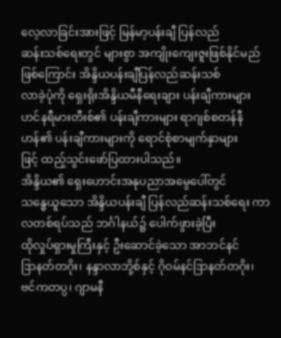လေ့လာခြင်းအားဖြင့် မြန်မာ့ပန်းချီ ပြန်လည်
ဆန်းသစ်ရေးတွင် များစွာ အကျိုးကျေးဇူးဖြစ်နိုင်မည်ဖြစ်ကြောင်း အိန္ဒိယပန်းချီပြန်လည်ဆန်းသစ်
လာခဲ့ပုံကို ရှေးရိုးအိန္ဒိယမီနီရေးချား ပန်းချီကားများ
ဟင်နရီမားတီးစ်၏ ပန်းချီကားများ ရာဂျစ်စတန်နီဟန်၏ ပန်းချီကားများကို ရောင်စုံစာမျက်နှာများ
ဖြင့် ထည့်သွင်းဖော်ပြထားပါသည်။
အိန္ဒိယ၏ ရှေးဟောင်းအနုပညာအမွေပေါ်တွင်
သန္ဓေယူသော အိန္ဒိယပန်းချီ ပြန်လည်ဆန်းသစ်ရေး ကာလတစ်ရပ်သည် ဘင်္ဂါနယ်၌ ပေါက်ဖွားခဲ့ပြီး
ထိုလှုပ်ရှားမှုကြီးနှင့် ဦးဆောင်ခဲ့သော အာဘင်နင်
ဒြာနတ်တဂိုး၊ နန္ဒာလာဘို့စ်နှင့် ဂိုဝမ်နင်ဒြာနတ်တဂိုး၊
ဗင်ကတပ္ပ၊ ဂျာမနီ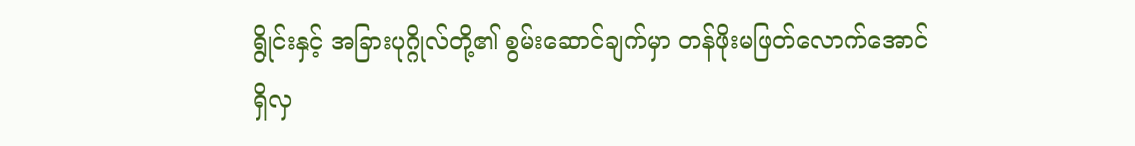ရွိုင်းနှင့် အခြားပုဂ္ဂိုလ်တို့၏ စွမ်းဆောင်ချက်မှာ တန်ဖိုးမဖြတ်လောက်အောင်
ရှိလှ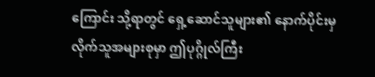ကြောင်း သို့ရာတွင် ရှေ့ဆောင်သူများ၏ နောက်ပိုင်းမှ လိုက်သူအများစုမှာ ဤပုဂ္ဂိုလ်ကြီး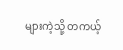များကဲ့သို့ တကယ့်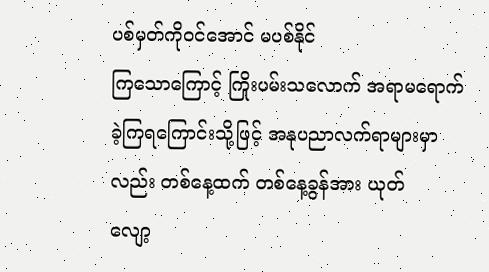ပစ်မှတ်ကိုဝင်အောင် မပစ်နိုင်
ကြသောကြောင့် ကြိုးပမ်းသလောက် အရာမရောက်ခဲ့ကြရကြောင်းသို့ဖြင့် အနုပညာလက်ရာများမှာလည်း တစ်နေ့ထက် တစ်နေ့ခွန်အား ယုတ်
လျော့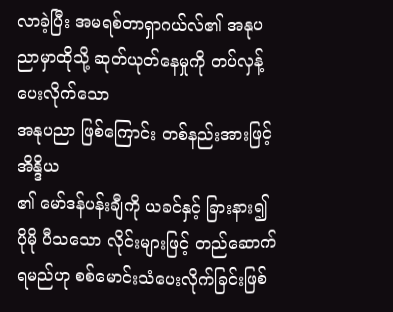လာခဲ့ပြီး အမရစ်တာရှာဂယ်လ်၏ အနုပညာမှာထိုသို့ ဆုတ်ယုတ်နေမှုကို တပ်လှန့်ပေးလိုက်သော
အနုပညာ ဖြစ်ကြောင်း တစ်နည်းအားဖြင့် အိန္ဒိယ
၏ မော်ဒန်ပန်းချီကို ယခင်နှင့် ခြားနား၍ ပိုမို ပီသသော လိုင်းများဖြင့် တည်ဆောက်ရမည်ဟု စစ်မောင်းသံပေးလိုက်ခြင်းဖြစ်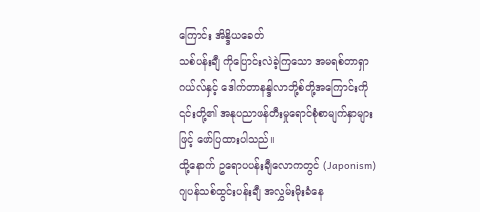ကြောင်း အိန္ဒိယခေတ်
သစ်ပန်းချီ ကိုပြောင်းလဲခဲ့ကြသော အမရစ်တာရှာ
ဂယ်လ်နှင့် ဒေါက်တာနန္ဒါလာဘို့စ်တို့အကြောင်းကို
၎င်းတို့၏ အနုပညာဖန်တီးမှုရောင်စုံစာမျက်နှာများ
ဖြင့် ဖော်ပြထားပါသည်။
ထို့နောက် ဥရောပပန်းချီလောကတွင် (Japonism)
ဂျပန်သစ်ထွင်းပန်းချီ အလွှမ်းမိုးခံနေ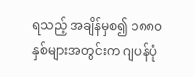ရသည့် အချိန်မှစ၍ ၁၈၈၀နှစ်များအတွင်းက ဂျပန်ပုံ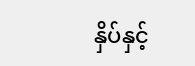နှိပ်နှင့်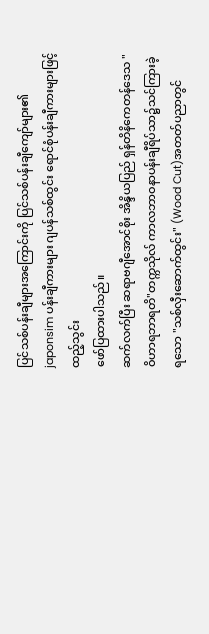ပြင်သစ်ပန်းချီများအကြောင်းကို ပြင်သစ်ပန်းချီကျော်များ၏ japonsim ပန်းချီကားများ ဂျပန်သစ်ထွင်း ရောင်စုံပန်းချီကားများဖြင့် ထည့်သွင်း
ဖော်ပြထားပါသည်။
ဆက်လက်ပြီး ဆရာဗဂျီအောင်စိုး အိန္ဒိယပြည် ရှန်တိနိကေတန်ဒေသ "ဝိဟာရဘာရတိ"တက္ကသိုလ် ကာလဘာဝနာပန်းချီရိပ်သာ၌သင်ကြားခဲ့ရသော "သစ်လှီးဆောက်ထွင်း" (Wood Cut)အတတ်ပညာတွင်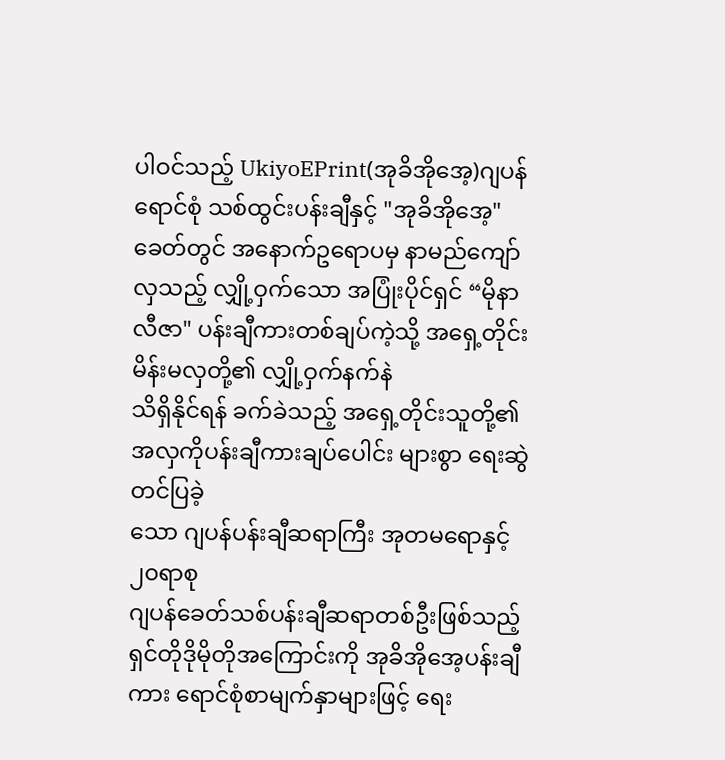ပါဝင်သည့် UkiyoEPrint(အုခိအိုအေ့)ဂျပန်ရောင်စုံ သစ်ထွင်းပန်းချီနှင့် "အုခိအိုအေ့"ခေတ်တွင် အနောက်ဥရောပမှ နာမည်ကျော်လှသည့် လျှို့ဝှက်သော အပြုံးပိုင်ရှင် “မိုနာလီဇာ" ပန်းချီကားတစ်ချပ်ကဲ့သို့ အရှေ့တိုင်း မိန်းမလှတို့၏ လျှို့ဝှက်နက်နဲ
သိရှိနိုင်ရန် ခက်ခဲသည့် အရှေ့တိုင်းသူတို့၏ အလှကိုပန်းချီကားချပ်ပေါင်း များစွာ ရေးဆွဲတင်ပြခဲ့
သော ဂျပန်ပန်းချီဆရာကြီး အုတမရောနှင့် ၂၀ရာစု
ဂျပန်ခေတ်သစ်ပန်းချီဆရာတစ်ဦးဖြစ်သည့် ရှင်တိုဒိုမိုတိုအကြောင်းကို အုခိအိုအေ့ပန်းချီကား ရောင်စုံစာမျက်နှာများဖြင့် ရေး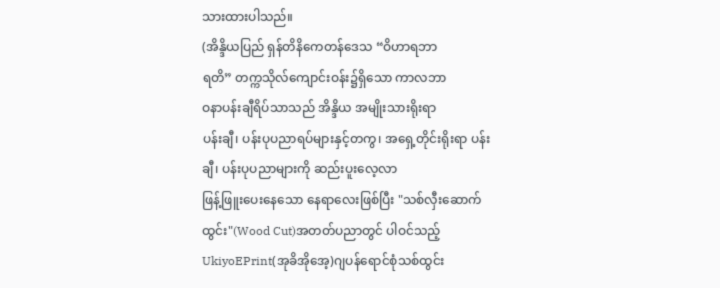သားထားပါသည်။
(အိန္ဒိယပြည် ရှန်တိနိကေတန်ဒေသ “ဝိဟာရဘာ
ရတိ” တက္ကသိုလ်ကျောင်းဝန်း၌ရှိသော ကာလဘာ
ဝနာပန်းချီရိပ်သာသည် အိန္ဒိယ အမျိုးသားရိုးရာ
ပန်းချီ၊ ပန်းပုပညာရပ်များနှင့်တကွ၊ အရှေ့တိုင်းရိုးရာ ပန်းချီ၊ ပန်းပုပညာများကို ဆည်းပူးလေ့လာ
ဖြန့်ဖြူးပေးနေသော နေရာလေးဖြစ်ပြီး "သစ်လှီးဆောက်ထွင်း"(Wood Cut)အတတ်ပညာတွင် ပါဝင်သည့် UkiyoEPrint(အုခိအိုအေ့)ဂျပန်ရောင်စုံသစ်ထွင်း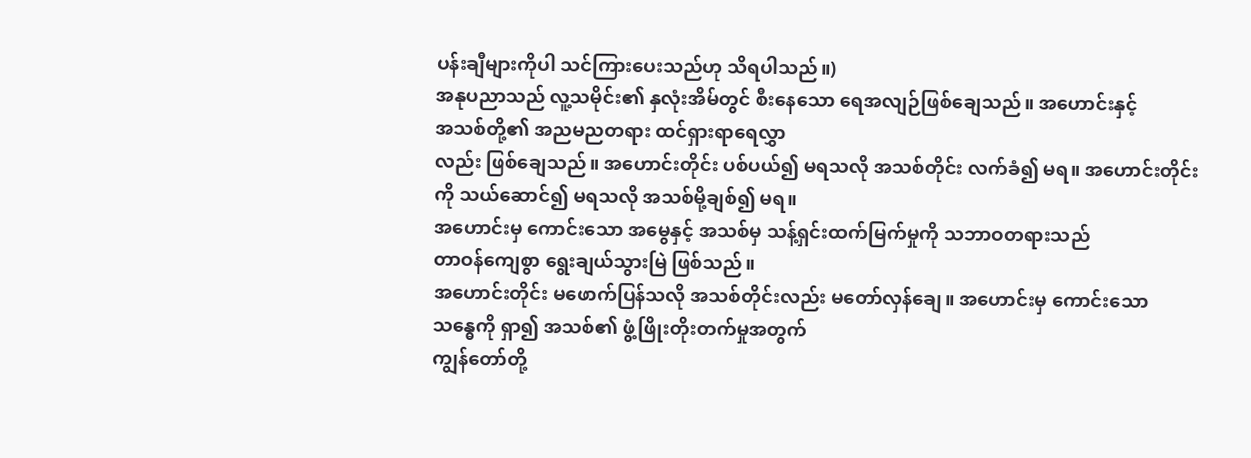ပန်းချီများကိုပါ သင်ကြားပေးသည်ဟု သိရပါသည်။)
အနုပညာသည် လူ့သမိုင်း၏ နှလုံးအိမ်တွင် စီးနေသော ရေအလျဉ်ဖြစ်ချေသည်။ အဟောင်းနှင့်
အသစ်တို့၏ အညမညတရား ထင်ရှားရာရေလွှာ
လည်း ဖြစ်ချေသည်။ အဟောင်းတိုင်း ပစ်ပယ်၍ မရသလို အသစ်တိုင်း လက်ခံ၍ မရ။ အဟောင်းတိုင်း
ကို သယ်ဆောင်၍ မရသလို အသစ်မို့ချစ်၍ မရ။
အဟောင်းမှ ကောင်းသော အမွေနှင့် အသစ်မှ သန့်ရှင်းထက်မြက်မှုကို သဘာဝတရားသည်
တာဝန်ကျေစွာ ရွေးချယ်သွားမြဲ ဖြစ်သည်။
အဟောင်းတိုင်း မဖောက်ပြန်သလို အသစ်တိုင်းလည်း မတော်လှန်ချေ။ အဟောင်းမှ ကောင်းသော
သန္ဓေကို ရှာ၍ အသစ်၏ ဖွံ့ဖြိုးတိုးတက်မှုအတွက်
ကျွန်တော်တို့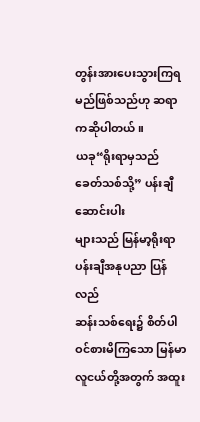တွန်းအားပေးသွားကြရမည်ဖြစ်သည်ဟု ဆရာကဆိုပါတယ်။
ယခု“ရိုးရာမှသည် ခေတ်သစ်သို့” ပန်းချီဆောင်းပါး
များသည် မြန်မာ့ရိုးရာပန်းချီအနုပညာ ပြန်လည်
ဆန်းသစ်ရေး၌ စိတ်ပါဝင်စားမိကြသော မြန်မာလူငယ်တို့အတွက် အထူး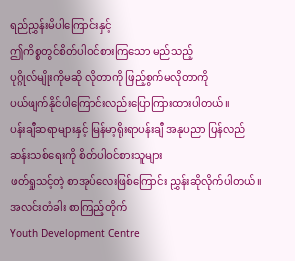ရည်ညွှန်းမိပါကြောင်းနှင့်
ဤကိစ္စတွင်စိတ်ပါဝင်စားကြသော မည်သည့်
ပုဂ္ဂိုလ်မျိုးကိုမဆို လိုတာကို ဖြည့်စွက်မလိုတာကို
ပယ်ဖျက်နိုင်ပါကြောင်းလည်းပြောကြားထားပါတယ်။
ပန်းချီဆရာများနှင့် မြန်မာ့ရိုးရာပန်းချီ အနုပညာ ပြန်လည်ဆန်းသစ်ရေးကို စိတ်ပါဝင်စားသူများ
ဖတ်ရှုသင့်တဲ့ စာအုပ်လေးဖြစ်ကြောင်း ညွှန်းဆိုလိုက်ပါတယ်။
အလင်းတံခါး စာကြည့်တိုက်
Youth Development Centre